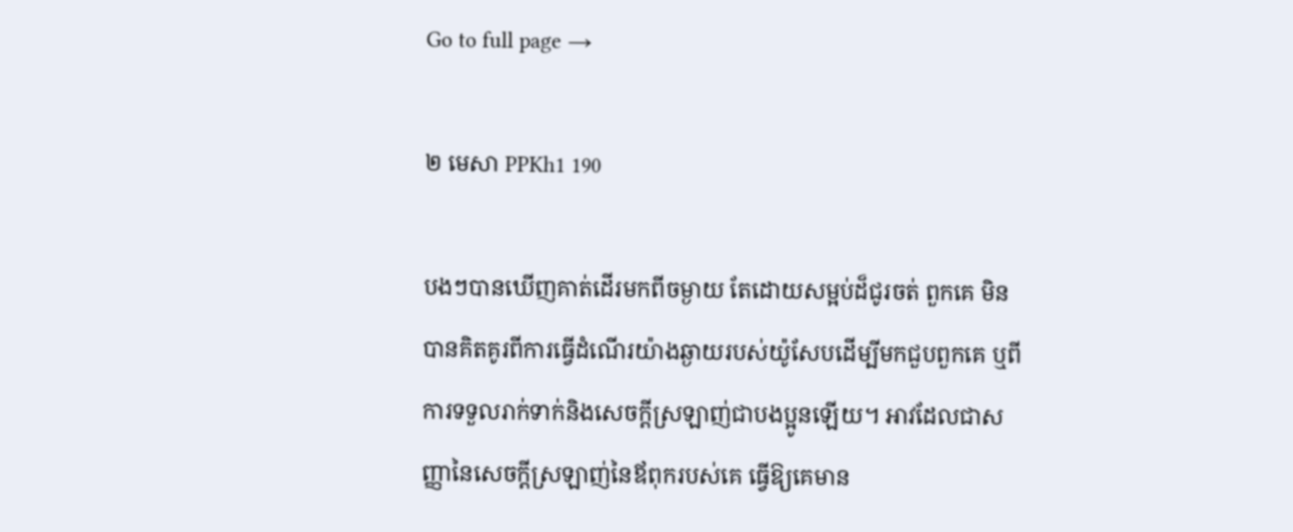Go to full page →

២ មេសា PPKh1 190

បងៗបានឃើញគាត់ដើរមកពីចម្ងាយ តែដោយសម្អប់ដ៏ជូរចត់ ពួកគេ មិនបានគិតគូរពីការធ្វើដំណើរយ៉ាងឆ្ងាយរបស់យ៉ូសែបដើម្បីមកជួបពួកគេ ឬពីការទទួលរាក់ទាក់និងសេចក្តីស្រឡាញ់ជាបងប្អូនឡើយ។ អាវដែលជាសញ្ញានៃសេចក្តីស្រឡាញ់នៃឪពុករបស់គេ ធ្វើឱ្យគេមាន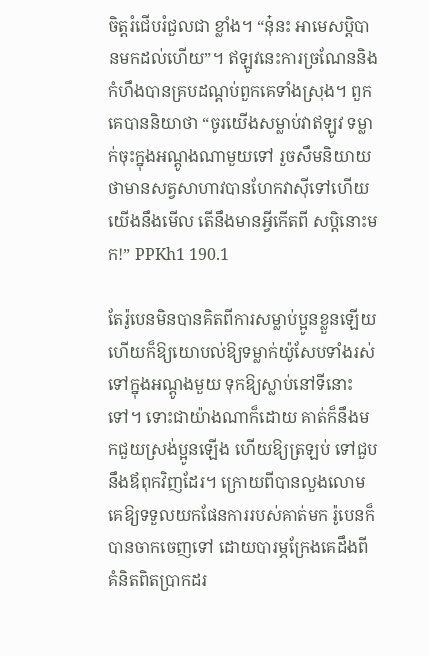ចិត្តរំជើបរំជួលជា ខ្លាំង។ “នុ៎នះ អាមេសប្តិបានមកដល់ហើយ”។ ឥឡូវនេះការច្រណែននិងកំហឹងបានគ្របដណ្តប់ពួកគេទាំងស្រុង។ ពួកគេបាននិយាថា “ចូរយើងសម្លាប់វាឥឡូវ ទម្លាក់ចុះក្នុងអណ្តូងណាមួយទៅ រួចសឹមនិយាយថាមានសត្វសាហាវបានហែកវាស៊ីទៅហើយ យើងនឹងមើល តើនឹងមានអ្វីកើតពី សប្តិនោះមក!” PPKh1 190.1

តែរ៉ូបេនមិនបានគិតពីការសម្លាប់ប្អូនខ្លួនឡើយ ហើយក៏ឱ្យយោបល់ឱ្យទម្លាក់យ៉ូសែបទាំងរស់ ទៅក្នុងអណ្តូងមួយ ទុកឱ្យស្លាប់នៅទីនោះទៅ។ ទោះជាយ៉ាងណាក៏ដោយ គាត់ក៏នឹងមកជួយស្រង់ប្អូនឡើង ហើយឱ្យត្រឡប់ ទៅជួបនឹងឪពុកវិញដែរ។ ក្រោយពីបានលួងលោមគេឱ្យទទួលយកផែនការរបស់គាត់មក រ៉ូបេនក៏បានចាកចេញទៅ ដោយបារម្ភក្រែងគេដឹងពីគំនិតពិតប្រាកដរ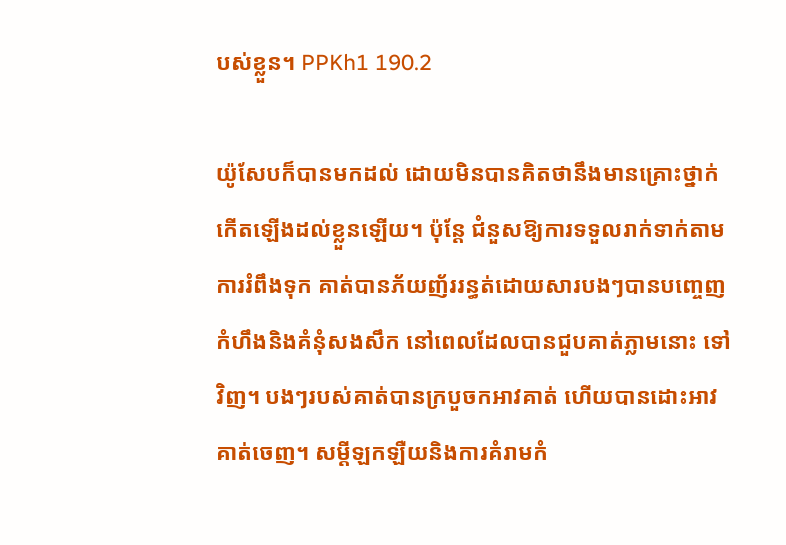បស់ខ្លួន។ PPKh1 190.2

យ៉ូសែបក៏បានមកដល់ ដោយមិនបានគិតថានឹងមានគ្រោះថ្នាក់កើតឡើងដល់ខ្លួនឡើយ។ ប៉ុន្តែ ជំនួសឱ្យការទទួលរាក់ទាក់តាមការរំពឹងទុក គាត់បានភ័យញ័ររន្ធត់ដោយសារបងៗបានបញ្ចេញកំហឹងនិងគំនុំសងសឹក នៅពេលដែលបានជួបគាត់ភ្លាមនោះ ទៅវិញ។ បងៗរបស់គាត់បានក្របួចកអាវគាត់ ហើយបានដោះអាវគាត់ចេញ។ សម្តីឡកឡឺយនិងការគំរាមកំ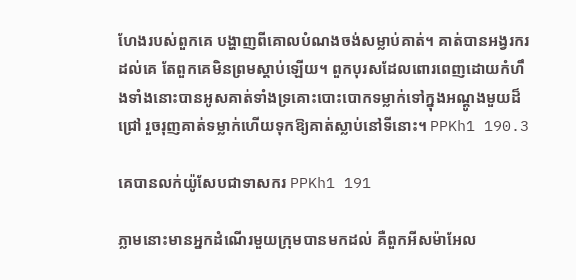ហែងរបស់ពួកគេ បង្ហាញពីគោលបំណងចង់សម្លាប់គាត់។ គាត់បានអង្វរករដល់គេ តែពួកគេមិនព្រមស្តាប់ឡើយ។ ពួកបុរសដែលពោរពេញដោយកំហឹងទាំងនោះបានអូសគាត់ទាំងទ្រគោះបោះបោកទម្លាក់ទៅក្នុងអណ្តូងមួយដ៏ជ្រៅ រួចរុញគាត់ទម្លាក់ហើយទុកឱ្យគាត់ស្លាប់នៅទីនោះ។ PPKh1 190.3

គេបានលក់យ៉ូសែបជាទាសករ PPKh1 191

ភ្លាមនោះមានអ្នកដំណើរមួយក្រុមបានមកដល់ គឺពួកអីសម៉ាអែល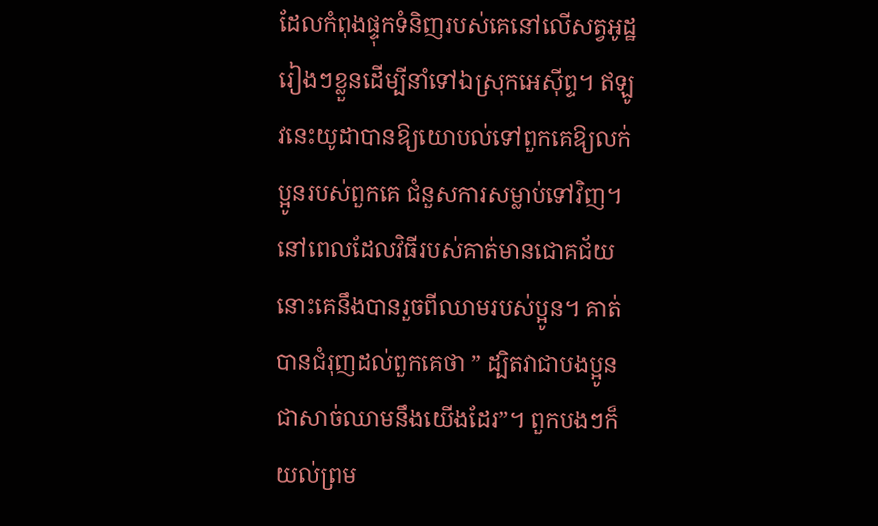ដែលកំពុងផ្ទុកទំនិញរបស់គេនៅលើសត្វអូដ្ឋរៀងៗខ្លួនដើម្បីនាំទៅឯស្រុកអេស៊ីព្ទ។ ឥឡូវនេះយូដាបានឱ្យយោបល់ទៅពួកគេឱ្យលក់ប្អូនរបស់ពួកគេ ជំនួសការសម្លាប់ទៅវិញ។ នៅពេលដែលវិធីរបស់គាត់មានជោគជ័យ នោះគេនឹងបានរួចពីឈាមរបស់ប្អូន។ គាត់បានជំរុញដល់ពួកគេថា ” ដ្បិតវាជាបងប្អូន ជាសាច់ឈាមនឹងយើងដែរ”។ ពួកបងៗក៏យល់ព្រម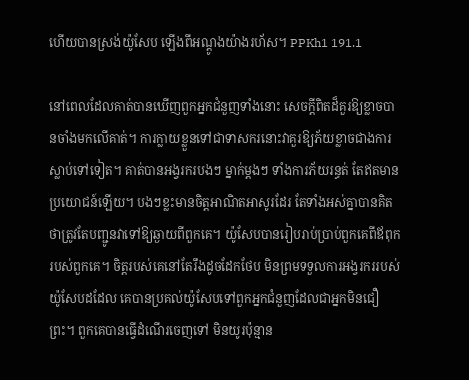ហើយបានស្រង់យ៉ូសែប ឡើងពីអណ្តូងយ៉ាងរហ័ស។ PPKh1 191.1

នៅពេលដែលគាត់បានឃើញពួកអ្នកជំនួញទាំងនោះ សេចក្តីពិតដ៏គួរឱ្យខ្លាចបានចាំងមកលើគាត់។ ការក្លាយខ្លួនទៅជាទាសករនោះវាគួរឱ្យភ័យខ្លាចជាងការស្លាប់ទៅទៀត។ គាត់បានអង្វរករបងៗ ម្នាក់ម្តងៗ ទាំងការភ័យរន្ធត់ តែឥតមានប្រយោជន៍ឡើយ។ បងៗខ្លះមានចិត្តអាណិតអាសូរដែរ តែទាំងអស់គ្នាបានគិតថាត្រូវតែបញ្ជូនវាទៅឱ្យឆ្ងាយពីពួកគេ។ យ៉ូសែបបានរៀបរាប់ប្រាប់ពួកគេពីឪពុករបស់ពួកគេ។ ចិត្តរបស់គេនៅតែរឹងដូចដែកថែប មិនព្រមទទួលការអង្វរកររបស់យ៉ូសែបដដែល គេបានប្រគល់យ៉ូសែបទៅពួកអ្នកជំនួញដែលជាអ្នកមិនជឿព្រះ។ ពួកគេបានធ្វើដំណើរចេញទៅ មិនយូរប៉ុន្មាន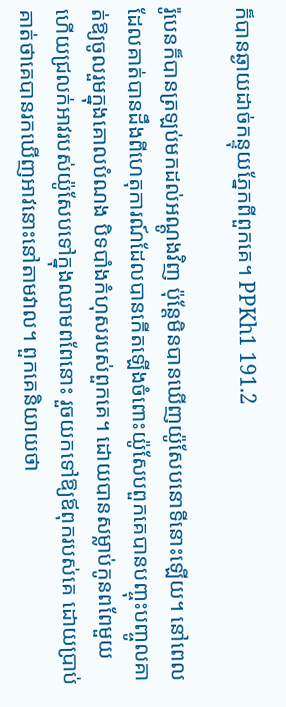ក៏បានឆ្ងាយដាច់កន្ទុយភ្នែកពីពួកគេ។ PPKh1 191.2

រ៉ូបេនក៏បានត្រឡប់មកដល់អណ្តូងវិញ ប៉ុន្តែមិនបានឃើញយ៉ូសែបនោទីនោះឡើយ។ នៅពេលដែលគាត់បានដឹងពីហេតុការណ៍ដែលបានកើតឡើងចំពោះយ៉ូសែបពួកគេបានបញ្ចុះបញ្ចូលគាត់ឱ្យចូលរួមក្នុងគោលបំណង បិទបាំងកំហុសរបស់ពួកគេ។ ដោយបានសម្លាប់កូនពពែមួយ ហើយជ្រលក់អាវរបស់យ៉ូសែបទៅក្នុងឈាមពពែនោះ រួចយកទៅឱ្យឪពុករបស់គេ ដោយប្រាប់គាត់ថាគេបានរកឃើញអាវនោះនៅតាមវាល។ ពួកគេនិយាយថា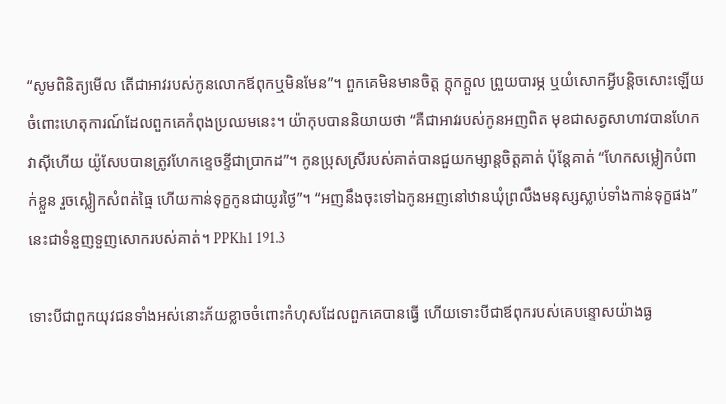“សូមពិនិត្យមើល តើជាអាវរបស់កូនលោកឪពុកឬមិនមែន”។ ពួកគេមិនមានចិត្ត ក្តុកក្តួល ព្រួយបារម្ភ ឬយំសោកអ្វីបន្តិចសោះឡើយ ចំពោះហេតុការណ៍ដែលពួកគេកំពុងប្រឈមនេះ។ យ៉ាកុបបាននិយាយថា “គឺជាអាវរបស់កូនអញពិត មុខជាសត្វសាហាវបានហែកវាស៊ីហើយ យ៉ូសែបបានត្រូវហែកខ្ទេចខ្ទីជាប្រាកដ”។ កូនប្រុសស្រីរបស់គាត់បានជួយកម្សាន្តចិត្តគាត់ ប៉ុន្តែគាត់ “ហែកសម្លៀកបំពាក់ខ្លួន រួចស្លៀកសំពត់ធ្មៃ ហើយកាន់ទុក្ខកូនជាយូរថ្ងៃ”។ “អញនឹងចុះទៅឯកូនអញនៅឋានឃុំព្រលឹងមនុស្សស្លាប់ទាំងកាន់ទុក្ខផង” នេះជាទំនួញទួញសោករបស់គាត់។ PPKh1 191.3

ទោះបីជាពួកយុវជនទាំងអស់នោះភ័យខ្លាចចំពោះកំហុសដែលពួកគេបានធ្វើ ហើយទោះបីជាឪពុករបស់គេបន្ទោសយ៉ាងធ្ង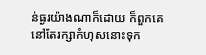ន់ធ្ងរយ៉ាងណាក៏ដោយ ក៏ពួកគេនៅតែរក្សាកំហុសនោះទុក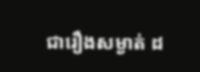ជារឿងសម្ងាត់ ដ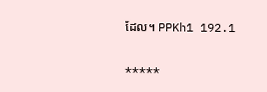ដែល។ PPKh1 192.1

*****